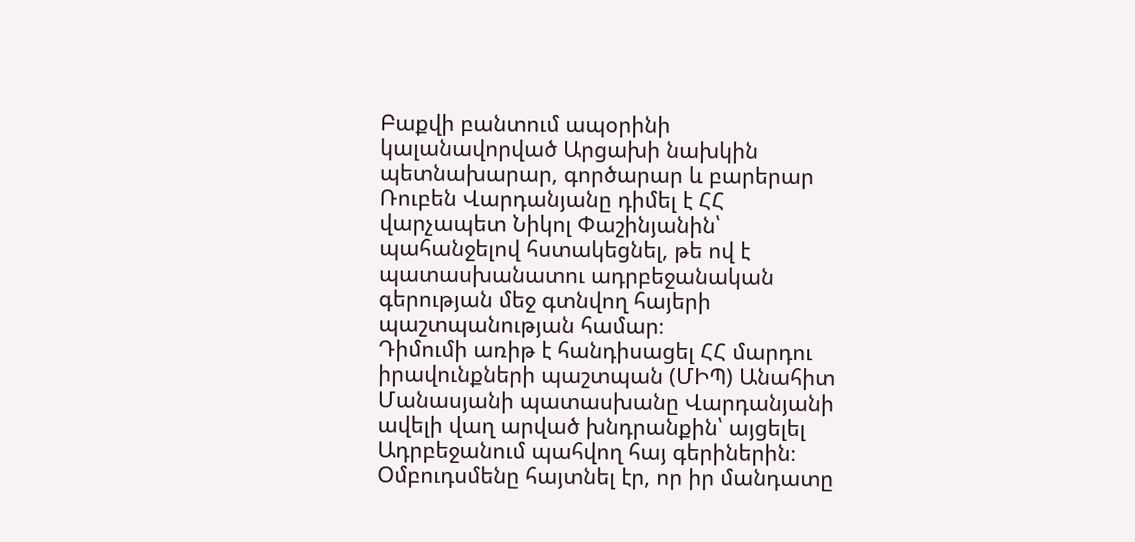Բաքվի բանտում ապօրինի կալանավորված Արցախի նախկին պետնախարար, գործարար և բարերար Ռուբեն Վարդանյանը դիմել է ՀՀ վարչապետ Նիկոլ Փաշինյանին՝ պահանջելով հստակեցնել, թե ով է պատասխանատու ադրբեջանական գերության մեջ գտնվող հայերի պաշտպանության համար։
Դիմումի առիթ է հանդիսացել ՀՀ մարդու իրավունքների պաշտպան (ՄԻՊ) Անահիտ Մանասյանի պատասխանը Վարդանյանի ավելի վաղ արված խնդրանքին՝ այցելել Ադրբեջանում պահվող հայ գերիներին։ Օմբուդսմենը հայտնել էր, որ իր մանդատը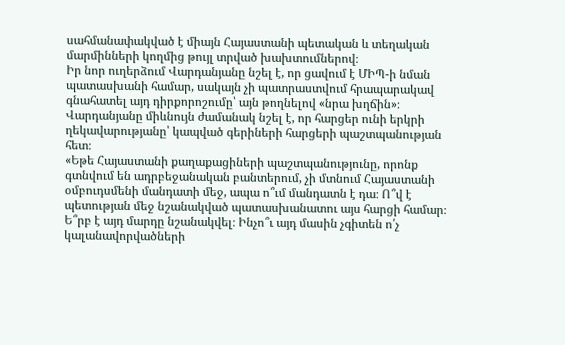սահմանափակված է միայն Հայաստանի պետական և տեղական մարմինների կողմից թույլ տրված խախտումներով։
Իր նոր ուղերձում Վարդանյանը նշել է, որ ցավում է ՄԻՊ-ի նման պատասխանի համար, սակայն չի պատրաստվում հրապարակավ գնահատել այդ դիրքորոշումը՝ այն թողնելով «նրա խղճին»։
Վարդանյանը միևնույն ժամանակ նշել է, որ հարցեր ունի երկրի ղեկավարությանը՝ կապված գերիների հարցերի պաշտպանության հետ։
«Եթե Հայաստանի քաղաքացիների պաշտպանությունը, որոնք գտնվում են ադրբեջանական բանտերում, չի մտնում Հայաստանի օմբուդսմենի մանդատի մեջ, ապա ո՞ւմ մանդատն է դա։ Ո՞վ է պետության մեջ նշանակված պատասխանատու այս հարցի համար։ Ե՞րբ է այդ մարդը նշանակվել։ Ինչո՞ւ այդ մասին չգիտեն ո՛չ կալանավորվածների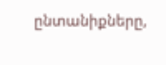ընտանիքները,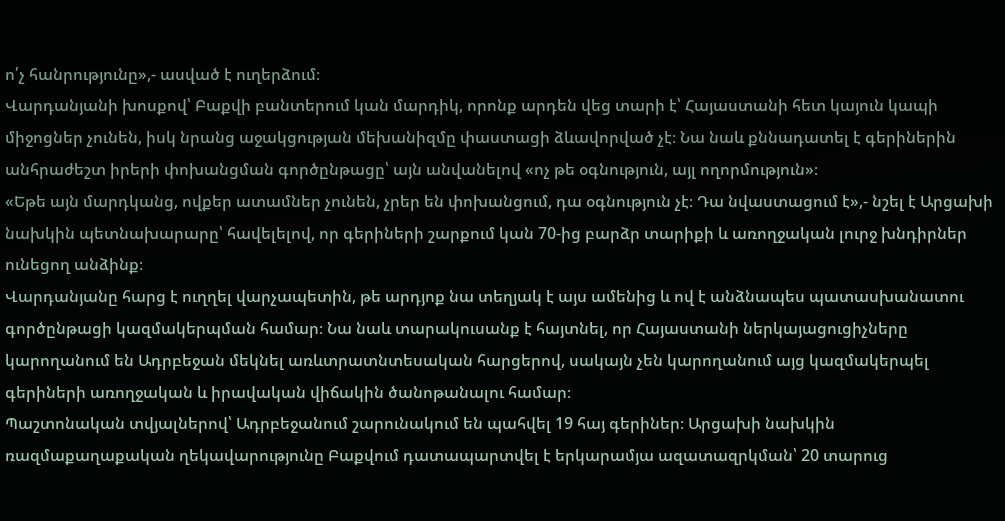ո՛չ հանրությունը»,- ասված է ուղերձում։
Վարդանյանի խոսքով՝ Բաքվի բանտերում կան մարդիկ, որոնք արդեն վեց տարի է՝ Հայաստանի հետ կայուն կապի միջոցներ չունեն, իսկ նրանց աջակցության մեխանիզմը փաստացի ձևավորված չէ։ Նա նաև քննադատել է գերիներին անհրաժեշտ իրերի փոխանցման գործընթացը՝ այն անվանելով «ոչ թե օգնություն, այլ ողորմություն»։
«Եթե այն մարդկանց, ովքեր ատամներ չունեն, չրեր են փոխանցում, դա օգնություն չէ։ Դա նվաստացում է»,- նշել է Արցախի նախկին պետնախարարը՝ հավելելով, որ գերիների շարքում կան 70-ից բարձր տարիքի և առողջական լուրջ խնդիրներ ունեցող անձինք։
Վարդանյանը հարց է ուղղել վարչապետին, թե արդյոք նա տեղյակ է այս ամենից և ով է անձնապես պատասխանատու գործընթացի կազմակերպման համար։ Նա նաև տարակուսանք է հայտնել, որ Հայաստանի ներկայացուցիչները կարողանում են Ադրբեջան մեկնել առևտրատնտեսական հարցերով, սակայն չեն կարողանում այց կազմակերպել գերիների առողջական և իրավական վիճակին ծանոթանալու համար։
Պաշտոնական տվյալներով՝ Ադրբեջանում շարունակում են պահվել 19 հայ գերիներ։ Արցախի նախկին ռազմաքաղաքական ղեկավարությունը Բաքվում դատապարտվել է երկարամյա ազատազրկման՝ 20 տարուց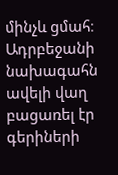մինչև ցմահ։ Ադրբեջանի նախագահն ավելի վաղ բացառել էր գերիների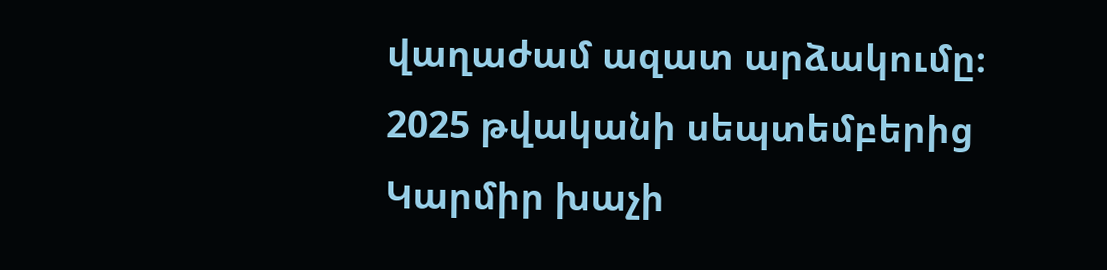վաղաժամ ազատ արձակումը։
2025 թվականի սեպտեմբերից Կարմիր խաչի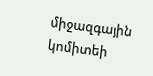միջազգային կոմիտեի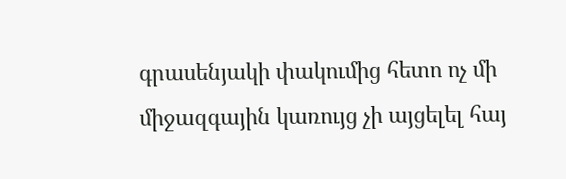գրասենյակի փակումից հետո ոչ մի միջազգային կառույց չի այցելել հայ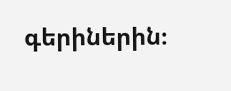գերիներին։